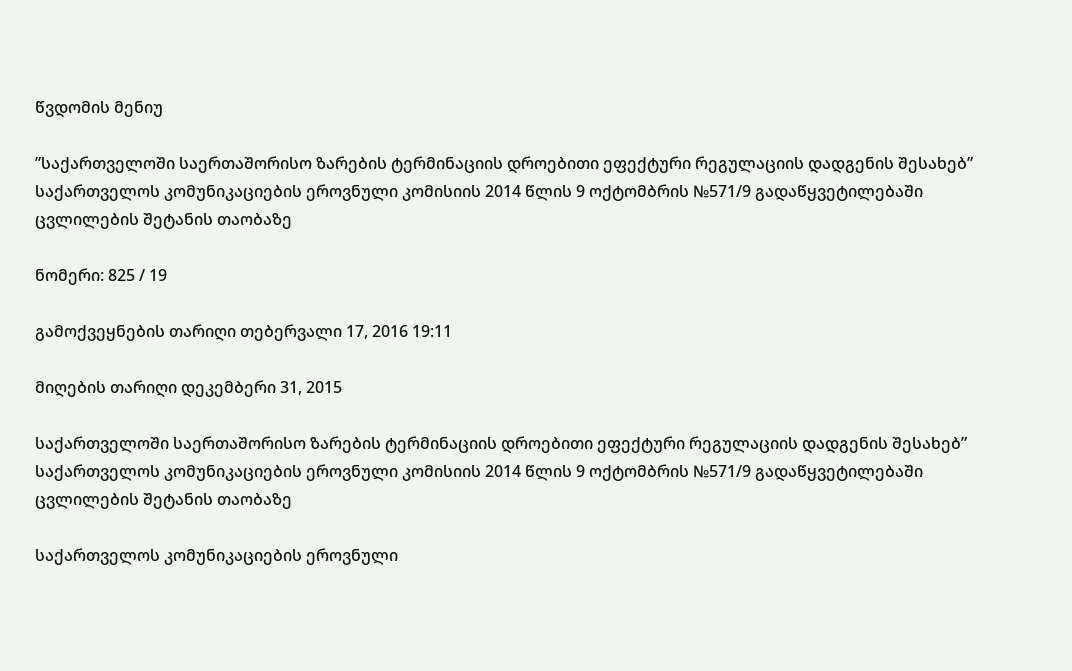წვდომის მენიუ

”საქართველოში საერთაშორისო ზარების ტერმინაციის დროებითი ეფექტური რეგულაციის დადგენის შესახებ” საქართველოს კომუნიკაციების ეროვნული კომისიის 2014 წლის 9 ოქტომბრის №571/9 გადაწყვეტილებაში ცვლილების შეტანის თაობაზე

ნომერი: 825 / 19

გამოქვეყნების თარიღი თებერვალი 17, 2016 19:11

მიღების თარიღი დეკემბერი 31, 2015

საქართველოში საერთაშორისო ზარების ტერმინაციის დროებითი ეფექტური რეგულაციის დადგენის შესახებ” საქართველოს კომუნიკაციების ეროვნული კომისიის 2014 წლის 9 ოქტომბრის №571/9 გადაწყვეტილებაში ცვლილების შეტანის თაობაზე

საქართველოს კომუნიკაციების ეროვნული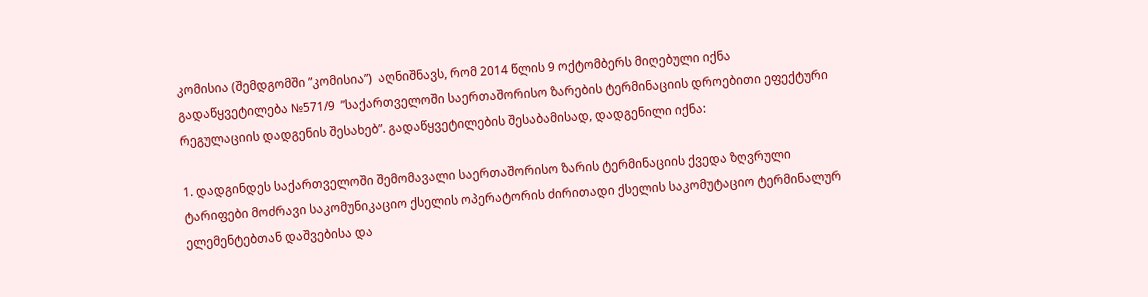კომისია (შემდგომში ”კომისია”)  აღნიშნავს, რომ 2014 წლის 9 ოქტომბერს მიღებული იქნა გადაწყვეტილება №571/9  ”საქართველოში საერთაშორისო ზარების ტერმინაციის დროებითი ეფექტური რეგულაციის დადგენის შესახებ”. გადაწყვეტილების შესაბამისად, დადგენილი იქნა:

1. დადგინდეს საქართველოში შემომავალი საერთაშორისო ზარის ტერმინაციის ქვედა ზღვრული ტარიფები მოძრავი საკომუნიკაციო ქსელის ოპერატორის ძირითადი ქსელის საკომუტაციო ტერმინალურ ელემენტებთან დაშვებისა და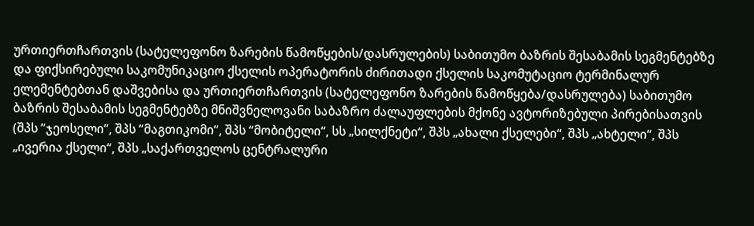ურთიერთჩართვის (სატელეფონო ზარების წამოწყების/დასრულების) საბითუმო ბაზრის შესაბამის სეგმენტებზე და ფიქსირებული საკომუნიკაციო ქსელის ოპერატორის ძირითადი ქსელის საკომუტაციო ტერმინალურ ელემენტებთან დაშვებისა და ურთიერთჩართვის (სატელეფონო ზარების წამოწყება/დასრულება) საბითუმო ბაზრის შესაბამის სეგმენტებზე მნიშვნელოვანი საბაზრო ძალაუფლების მქონე ავტორიზებული პირებისათვის (შპს ”ჯეოსელი”, შპს ”მაგთიკომი”, შპს “მობიტელი“, სს „სილქნეტი“, შპს „ახალი ქსელები“, შპს „ახტელი“, შპს „ივერია ქსელი“, შპს „საქართველოს ცენტრალური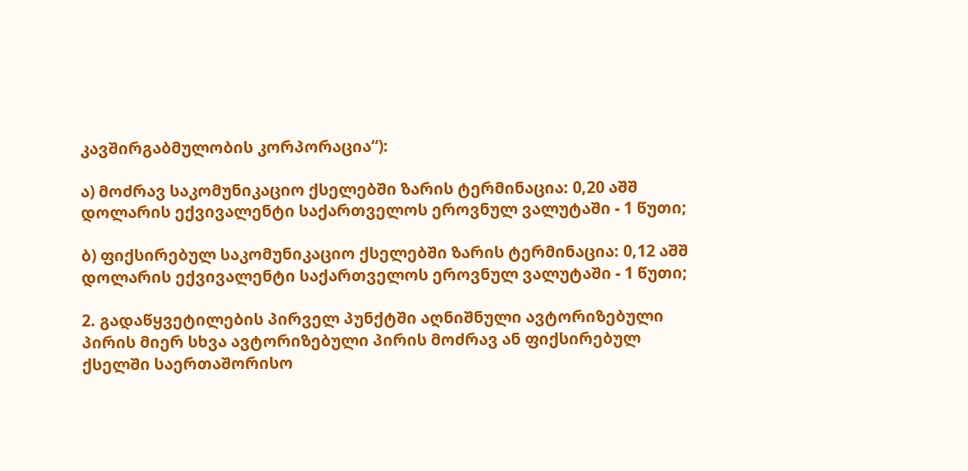კავშირგაბმულობის კორპორაცია“):

ა) მოძრავ საკომუნიკაციო ქსელებში ზარის ტერმინაცია: 0,20 აშშ დოლარის ექვივალენტი საქართველოს ეროვნულ ვალუტაში - 1 წუთი;

ბ) ფიქსირებულ საკომუნიკაციო ქსელებში ზარის ტერმინაცია: 0,12 აშშ დოლარის ექვივალენტი საქართველოს ეროვნულ ვალუტაში - 1 წუთი;

2. გადაწყვეტილების პირველ პუნქტში აღნიშნული ავტორიზებული პირის მიერ სხვა ავტორიზებული პირის მოძრავ ან ფიქსირებულ ქსელში საერთაშორისო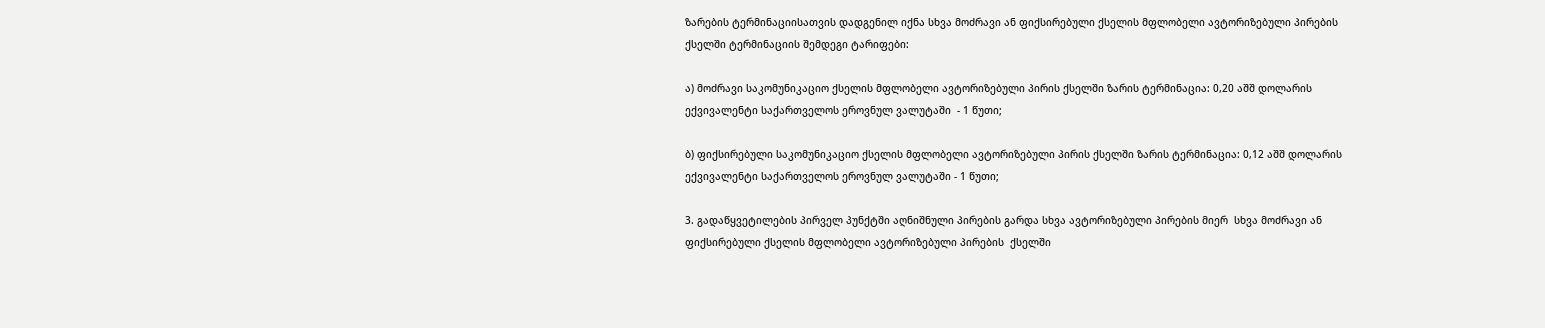ზარების ტერმინაციისათვის დადგენილ იქნა სხვა მოძრავი ან ფიქსირებული ქსელის მფლობელი ავტორიზებული პირების  ქსელში ტერმინაციის შემდეგი ტარიფები:

ა) მოძრავი საკომუნიკაციო ქსელის მფლობელი ავტორიზებული პირის ქსელში ზარის ტერმინაცია: 0,20 აშშ დოლარის ექვივალენტი საქართველოს ეროვნულ ვალუტაში  - 1 წუთი;

ბ) ფიქსირებული საკომუნიკაციო ქსელის მფლობელი ავტორიზებული პირის ქსელში ზარის ტერმინაცია: 0,12 აშშ დოლარის ექვივალენტი საქართველოს ეროვნულ ვალუტაში - 1 წუთი;

3. გადაწყვეტილების პირველ პუნქტში აღნიშნული პირების გარდა სხვა ავტორიზებული პირების მიერ  სხვა მოძრავი ან ფიქსირებული ქსელის მფლობელი ავტორიზებული პირების  ქსელში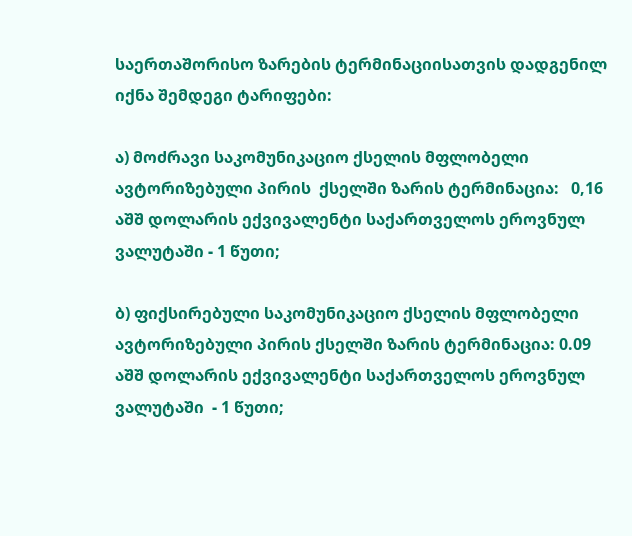საერთაშორისო ზარების ტერმინაციისათვის დადგენილ იქნა შემდეგი ტარიფები:

ა) მოძრავი საკომუნიკაციო ქსელის მფლობელი ავტორიზებული პირის  ქსელში ზარის ტერმინაცია:   0,16 აშშ დოლარის ექვივალენტი საქართველოს ეროვნულ ვალუტაში - 1 წუთი;

ბ) ფიქსირებული საკომუნიკაციო ქსელის მფლობელი ავტორიზებული პირის ქსელში ზარის ტერმინაცია: 0.09 აშშ დოლარის ექვივალენტი საქართველოს ეროვნულ ვალუტაში  - 1 წუთი;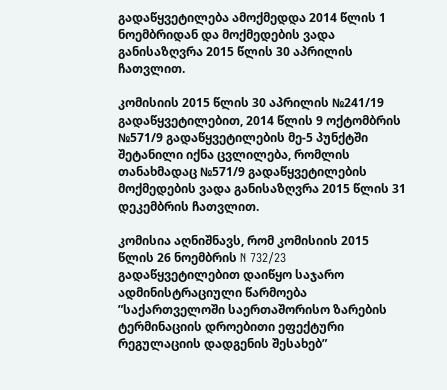გადაწყვეტილება ამოქმედდა 2014 წლის 1 ნოემბრიდან და მოქმედების ვადა განისაზღვრა 2015 წლის 30 აპრილის ჩათვლით.

კომისიის 2015 წლის 30 აპრილის №241/19 გადაწყვეტილებით, 2014 წლის 9 ოქტომბრის №571/9 გადაწყვეტილების მე-5 პუნქტში  შეტანილი იქნა ცვლილება, რომლის თანახმადაც №571/9 გადაწყვეტილების მოქმედების ვადა განისაზღვრა 2015 წლის 31 დეკემბრის ჩათვლით.

კომისია აღნიშნავს, რომ კომისიის 2015 წლის 26 ნოემბრის N 732/23 გადაწყვეტილებით დაიწყო საჯარო ადმინისტრაციული წარმოება ”საქართველოში საერთაშორისო ზარების ტერმინაციის დროებითი ეფექტური რეგულაციის დადგენის შესახებ”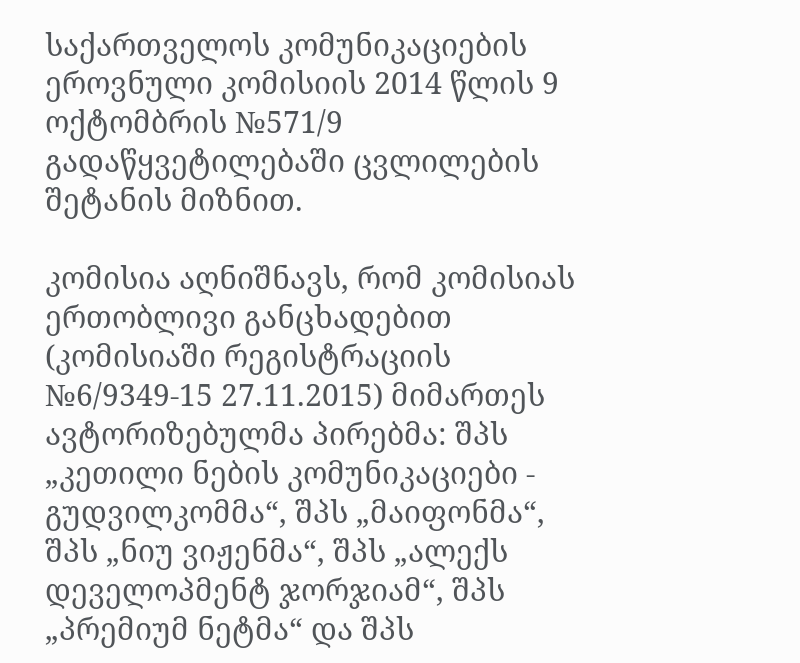საქართველოს კომუნიკაციების ეროვნული კომისიის 2014 წლის 9 ოქტომბრის №571/9 გადაწყვეტილებაში ცვლილების შეტანის მიზნით.

კომისია აღნიშნავს, რომ კომისიას ერთობლივი განცხადებით (კომისიაში რეგისტრაციის №6/9349-15 27.11.2015) მიმართეს ავტორიზებულმა პირებმა: შპს „კეთილი ნების კომუნიკაციები - გუდვილკომმა“, შპს „მაიფონმა“, შპს „ნიუ ვიჟენმა“, შპს „ალექს დეველოპმენტ ჯორჯიამ“, შპს „პრემიუმ ნეტმა“ და შპს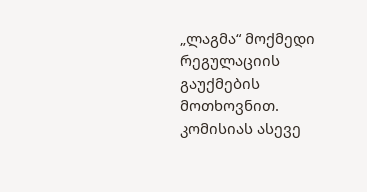„ლაგმა“ მოქმედი რეგულაციის გაუქმების მოთხოვნით. კომისიას ასევე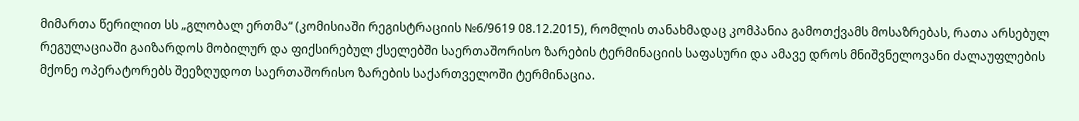მიმართა წერილით სს „გლობალ ერთმა“ (კომისიაში რეგისტრაციის №6/9619 08.12.2015), რომლის თანახმადაც კომპანია გამოთქვამს მოსაზრებას, რათა არსებულ რეგულაციაში გაიზარდოს მობილურ და ფიქსირებულ ქსელებში საერთაშორისო ზარების ტერმინაციის საფასური და ამავე დროს მნიშვნელოვანი ძალაუფლების მქონე ოპერატორებს შეეზღუდოთ საერთაშორისო ზარების საქართველოში ტერმინაცია.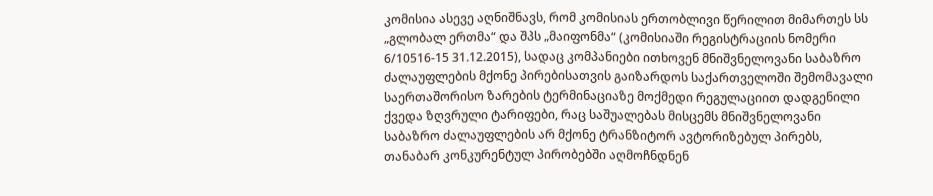კომისია ასევე აღნიშნავს, რომ კომისიას ერთობლივი წერილით მიმართეს სს „გლობალ ერთმა“ და შპს „მაიფონმა“ (კომისიაში რეგისტრაციის ნომერი 6/10516-15 31.12.2015), სადაც კომპანიები ითხოვენ მნიშვნელოვანი საბაზრო ძალაუფლების მქონე პირებისათვის გაიზარდოს საქართველოში შემომავალი საერთაშორისო ზარების ტერმინაციაზე მოქმედი რეგულაციით დადგენილი ქვედა ზღვრული ტარიფები, რაც საშუალებას მისცემს მნიშვნელოვანი საბაზრო ძალაუფლების არ მქონე ტრანზიტორ ავტორიზებულ პირებს, თანაბარ კონკურენტულ პირობებში აღმოჩნდნენ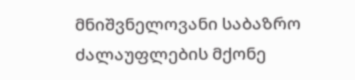მნიშვნელოვანი საბაზრო ძალაუფლების მქონე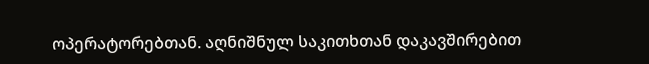ოპერატორებთან. აღნიშნულ საკითხთან დაკავშირებით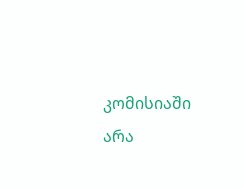კომისიაში არა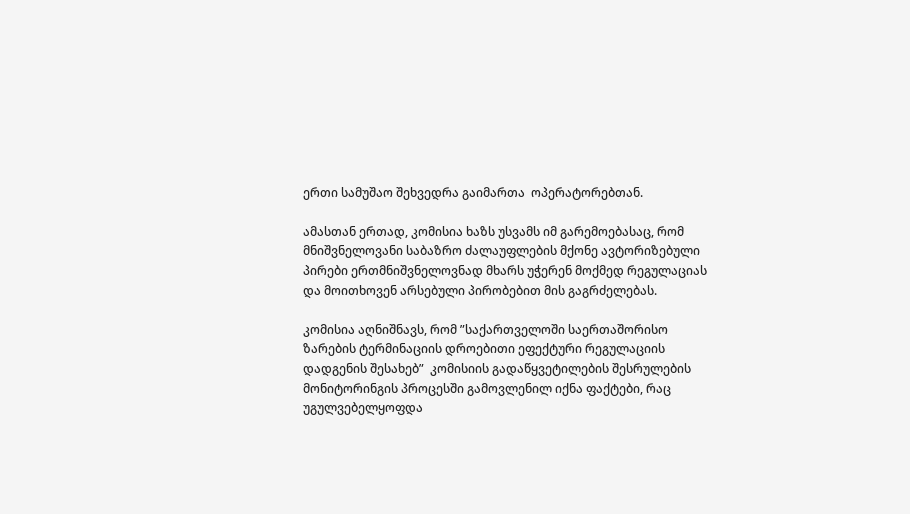ერთი სამუშაო შეხვედრა გაიმართა  ოპერატორებთან.

ამასთან ერთად, კომისია ხაზს უსვამს იმ გარემოებასაც, რომ მნიშვნელოვანი საბაზრო ძალაუფლების მქონე ავტორიზებული პირები ერთმნიშვნელოვნად მხარს უჭერენ მოქმედ რეგულაციას და მოითხოვენ არსებული პირობებით მის გაგრძელებას.

კომისია აღნიშნავს, რომ ”საქართველოში საერთაშორისო ზარების ტერმინაციის დროებითი ეფექტური რეგულაციის დადგენის შესახებ”  კომისიის გადაწყვეტილების შესრულების მონიტორინგის პროცესში გამოვლენილ იქნა ფაქტები, რაც უგულვებელყოფდა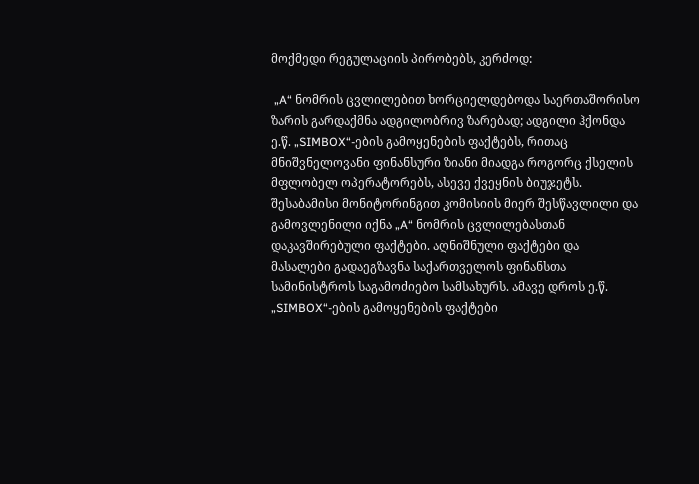მოქმედი რეგულაციის პირობებს, კერძოდ:

 „A“ ნომრის ცვლილებით ხორციელდებოდა საერთაშორისო ზარის გარდაქმნა ადგილობრივ ზარებად; ადგილი ჰქონდა ე.წ. „SIMBOX“-ების გამოყენების ფაქტებს, რითაც მნიშვნელოვანი ფინანსური ზიანი მიადგა როგორც ქსელის მფლობელ ოპერატორებს, ასევე ქვეყნის ბიუჯეტს. შესაბამისი მონიტორინგით კომისიის მიერ შესწავლილი და გამოვლენილი იქნა „A“ ნომრის ცვლილებასთან დაკავშირებული ფაქტები. აღნიშნული ფაქტები და მასალები გადაეგზავნა საქართველოს ფინანსთა სამინისტროს საგამოძიებო სამსახურს. ამავე დროს ე.წ. „SIMBOX“-ების გამოყენების ფაქტები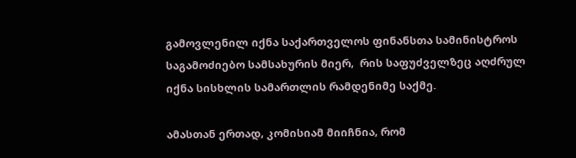გამოვლენილ იქნა საქართველოს ფინანსთა სამინისტროს საგამოძიებო სამსახურის მიერ,  რის საფუძველზეც აღძრულ იქნა სისხლის სამართლის რამდენიმე საქმე.

ამასთან ერთად, კომისიამ მიიჩნია, რომ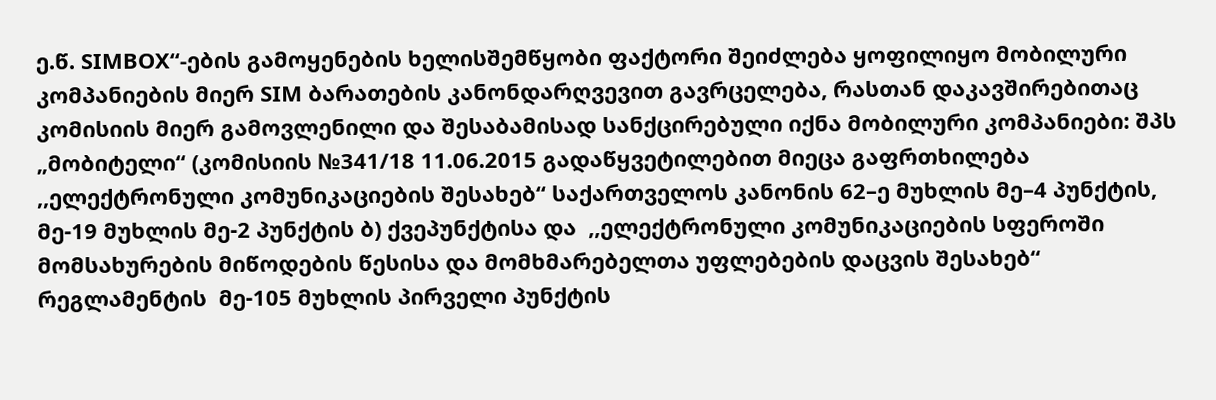ე.წ. SIMBOX“-ების გამოყენების ხელისშემწყობი ფაქტორი შეიძლება ყოფილიყო მობილური კომპანიების მიერ SIM ბარათების კანონდარღვევით გავრცელება, რასთან დაკავშირებითაც კომისიის მიერ გამოვლენილი და შესაბამისად სანქცირებული იქნა მობილური კომპანიები: შპს „მობიტელი“ (კომისიის №341/18 11.06.2015 გადაწყვეტილებით მიეცა გაფრთხილება ,,ელექტრონული კომუნიკაციების შესახებ“ საქართველოს კანონის 62–ე მუხლის მე–4 პუნქტის, მე-19 მუხლის მე-2 პუნქტის ბ) ქვეპუნქტისა და  ,,ელექტრონული კომუნიკაციების სფეროში მომსახურების მიწოდების წესისა და მომხმარებელთა უფლებების დაცვის შესახებ“ რეგლამენტის  მე-105 მუხლის პირველი პუნქტის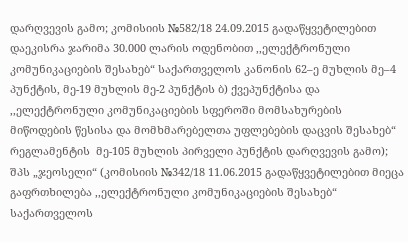დარღვევის გამო; კომისიის №582/18 24.09.2015 გადაწყვეტილებით დაეკისრა ჯარიმა 30.000 ლარის ოდენობით ,,ელექტრონული კომუნიკაციების შესახებ“ საქართველოს კანონის 62–ე მუხლის მე–4 პუნქტის, მე-19 მუხლის მე-2 პუნქტის ბ) ქვეპუნქტისა და  ,,ელექტრონული კომუნიკაციების სფეროში მომსახურების მიწოდების წესისა და მომხმარებელთა უფლებების დაცვის შესახებ“ რეგლამენტის  მე-105 მუხლის პირველი პუნქტის დარღვევის გამო); შპს „ჯეოსელი“ (კომისიის №342/18 11.06.2015 გადაწყვეტილებით მიეცა გაფრთხილება ,,ელექტრონული კომუნიკაციების შესახებ“ საქართველოს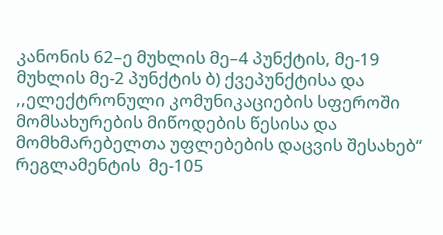კანონის 62–ე მუხლის მე–4 პუნქტის, მე-19 მუხლის მე-2 პუნქტის ბ) ქვეპუნქტისა და  ,,ელექტრონული კომუნიკაციების სფეროში მომსახურების მიწოდების წესისა და მომხმარებელთა უფლებების დაცვის შესახებ“ რეგლამენტის  მე-105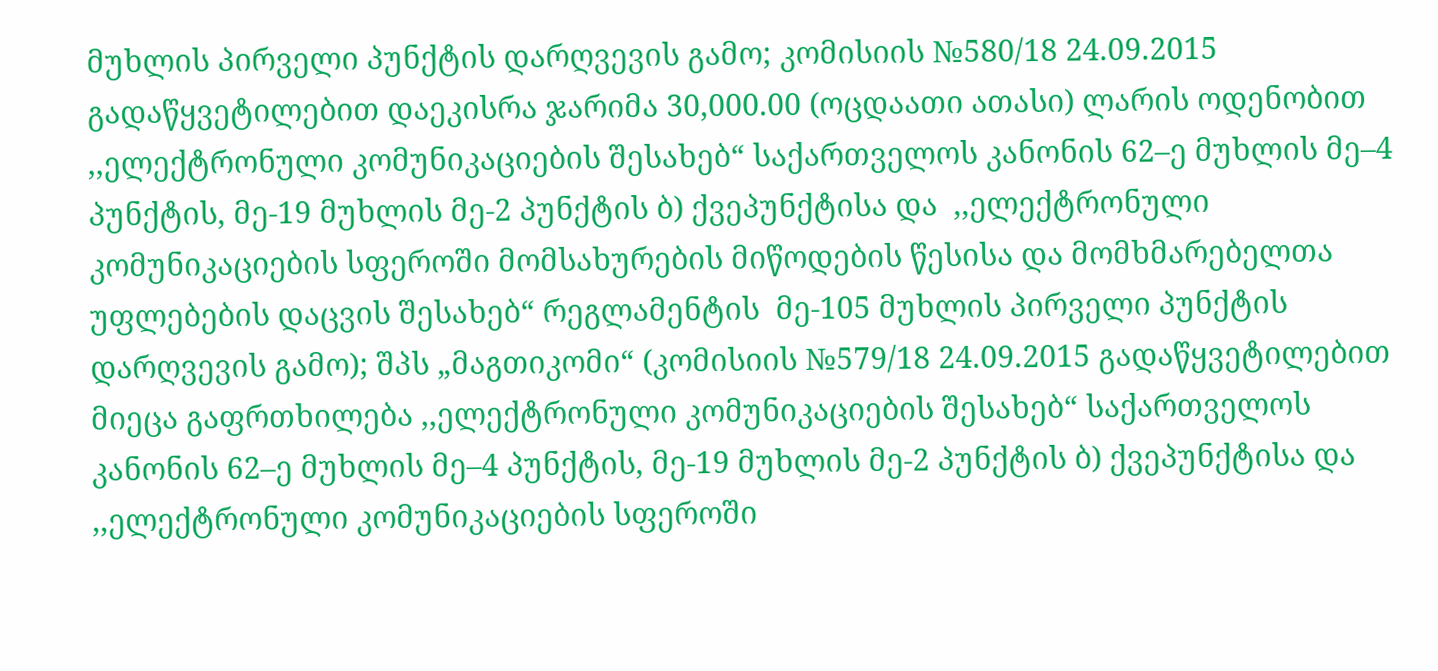მუხლის პირველი პუნქტის დარღვევის გამო; კომისიის №580/18 24.09.2015 გადაწყვეტილებით დაეკისრა ჯარიმა 30,000.00 (ოცდაათი ათასი) ლარის ოდენობით ,,ელექტრონული კომუნიკაციების შესახებ“ საქართველოს კანონის 62–ე მუხლის მე–4 პუნქტის, მე-19 მუხლის მე-2 პუნქტის ბ) ქვეპუნქტისა და  ,,ელექტრონული კომუნიკაციების სფეროში მომსახურების მიწოდების წესისა და მომხმარებელთა უფლებების დაცვის შესახებ“ რეგლამენტის  მე-105 მუხლის პირველი პუნქტის დარღვევის გამო); შპს „მაგთიკომი“ (კომისიის №579/18 24.09.2015 გადაწყვეტილებით მიეცა გაფრთხილება ,,ელექტრონული კომუნიკაციების შესახებ“ საქართველოს კანონის 62–ე მუხლის მე–4 პუნქტის, მე-19 მუხლის მე-2 პუნქტის ბ) ქვეპუნქტისა და  ,,ელექტრონული კომუნიკაციების სფეროში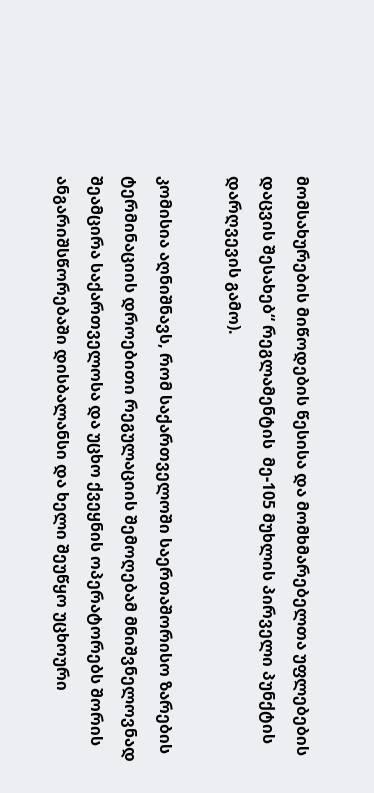მომსახურების მიწოდების წესისა და მომხმარებელთა უფლებების დაცვის შესახებ“ რეგლამენტის  მე-105 მუხლის პირველი პუნქტის დარღვევის გამო).

კომისია აღნიშნავს, რომ საქართველოში საერთაშორისო ზარების ტერმინაციის დროებითი რეგულაციის შემოღებამ მნიშვნელოვნად შეამცირა საქართველოსა და უცხო ქვეყნის ოპერატორებს შორის ანგარიშსწორებაში დისბალანსი და ხელი შეუწყო უცხოური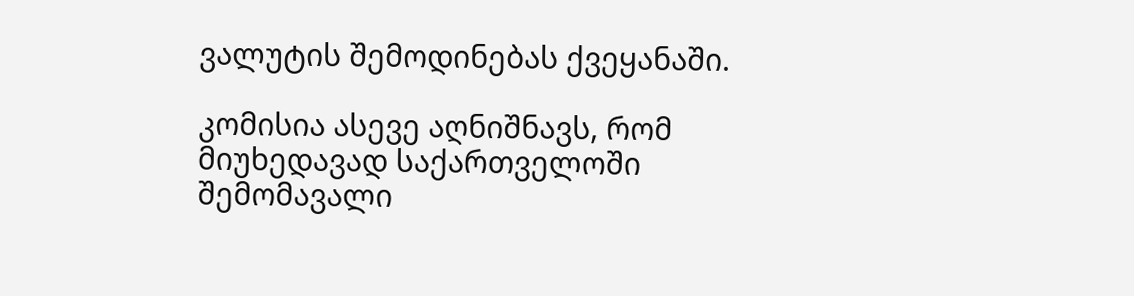ვალუტის შემოდინებას ქვეყანაში.

კომისია ასევე აღნიშნავს, რომ მიუხედავად საქართველოში შემომავალი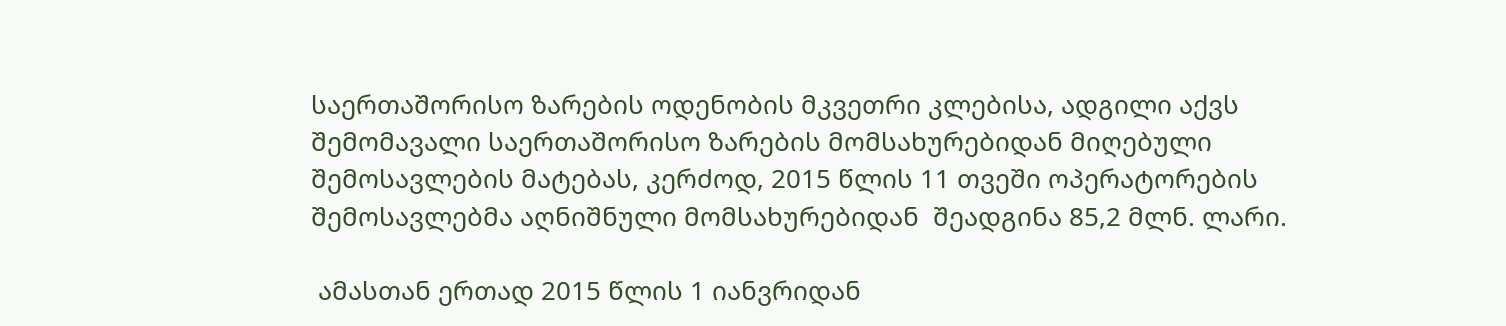საერთაშორისო ზარების ოდენობის მკვეთრი კლებისა, ადგილი აქვს შემომავალი საერთაშორისო ზარების მომსახურებიდან მიღებული შემოსავლების მატებას, კერძოდ, 2015 წლის 11 თვეში ოპერატორების შემოსავლებმა აღნიშნული მომსახურებიდან  შეადგინა 85,2 მლნ. ლარი.

 ამასთან ერთად 2015 წლის 1 იანვრიდან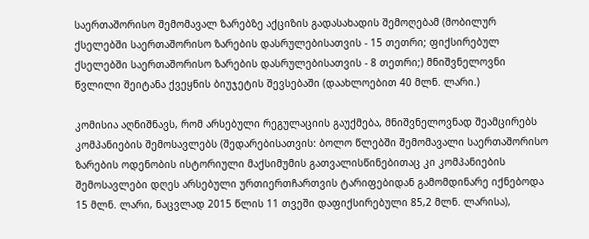საერთაშორისო შემომავალ ზარებზე აქციზის გადასახადის შემოღებამ (მობილურ ქსელებში საერთაშორისო ზარების დასრულებისათვის - 15 თეთრი; ფიქსირებულ ქსელებში საერთაშორისო ზარების დასრულებისათვის - 8 თეთრი;) მნიშვნელოვნი წვლილი შეიტანა ქვეყნის ბიუჯეტის შევსებაში (დაახლოებით 40 მლნ. ლარი.)

კომისია აღნიშნავს, რომ არსებული რეგულაციის გაუქმება, მნიშვნელოვნად შეამცირებს კომპანიების შემოსავლებს (შედარებისათვის: ბოლო წლებში შემომავალი საერთაშორისო ზარების ოდენობის ისტორიული მაქსიმუმის გათვალისწინებითაც კი კომპანიების შემოსავლები დღეს არსებული ურთიერთჩართვის ტარიფებიდან გამომდინარე იქნებოდა 15 მლნ. ლარი, ნაცვლად 2015 წლის 11 თვეში დაფიქსირებული 85,2 მლნ. ლარისა),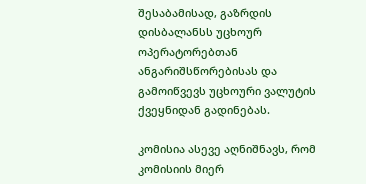შესაბამისად, გაზრდის დისბალანსს უცხოურ ოპერატორებთან ანგარიშსწორებისას და გამოიწვევს უცხოური ვალუტის ქვეყნიდან გადინებას.

კომისია ასევე აღნიშნავს, რომ კომისიის მიერ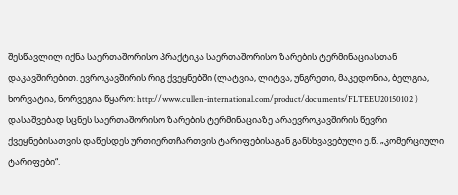შესწავლილ იქნა საერთაშორისო პრაქტიკა საერთაშორისო ზარების ტერმინაციასთან დაკავშირებით. ევროკავშირის რიგ ქვეყნებში (ლატვია, ლიტვა, უნგრეთი, მაკედონია, ბელგია, ხორვატია, ნორვეგია წყარო: http://www.cullen-international.com/product/documents/FLTEEU20150102 ) დასაშვებად სცნეს საერთაშორისო ზარების ტერმინაციაზე არაევროკავშირის წევრი ქვეყნებისათვის დაწესდეს ურთიერთჩართვის ტარიფებისაგან განსხვავებული ე.წ. „კომერციული ტარიფები“.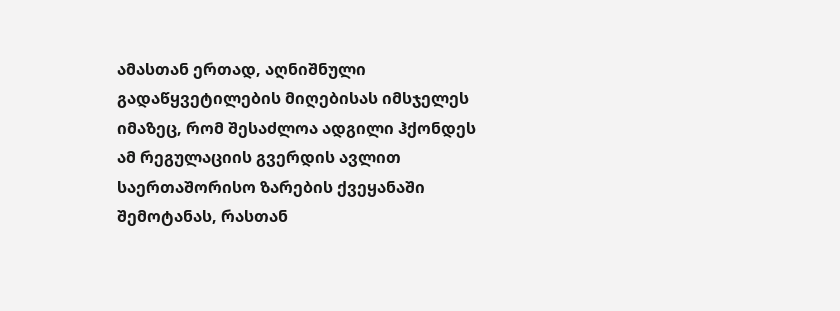ამასთან ერთად, აღნიშნული გადაწყვეტილების მიღებისას იმსჯელეს იმაზეც, რომ შესაძლოა ადგილი ჰქონდეს ამ რეგულაციის გვერდის ავლით საერთაშორისო ზარების ქვეყანაში შემოტანას, რასთან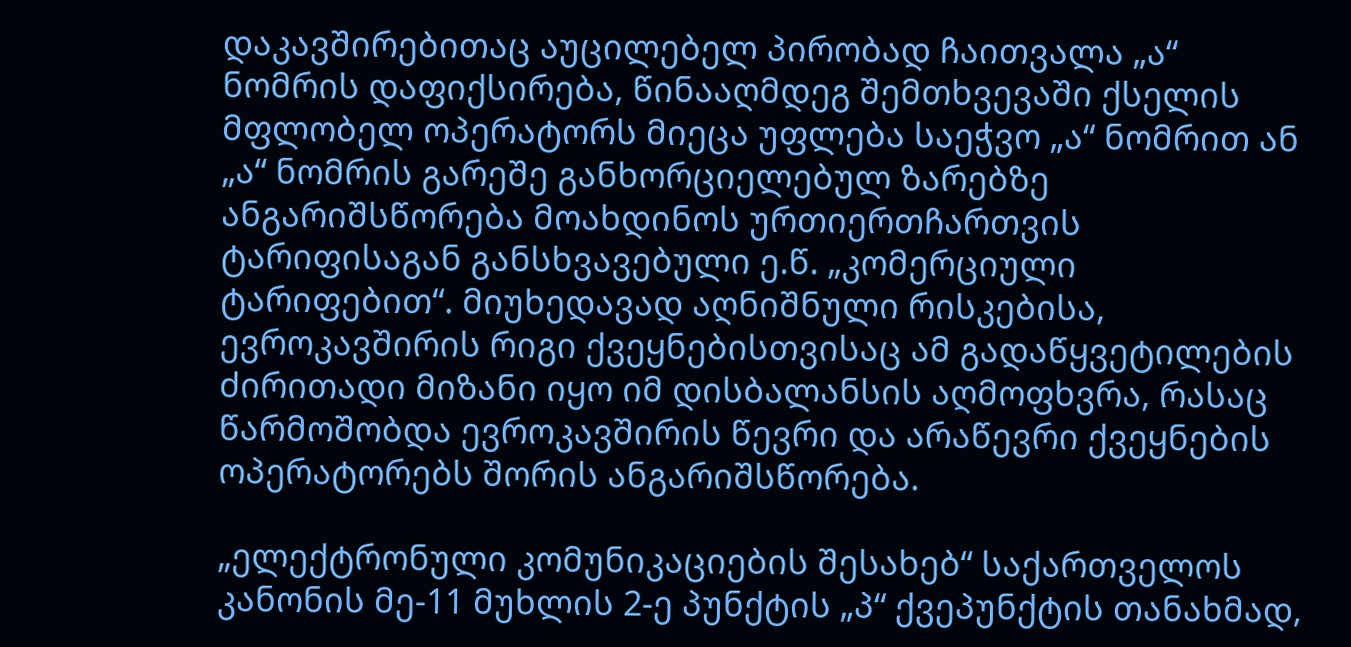დაკავშირებითაც აუცილებელ პირობად ჩაითვალა „ა“ ნომრის დაფიქსირება, წინააღმდეგ შემთხვევაში ქსელის მფლობელ ოპერატორს მიეცა უფლება საეჭვო „ა“ ნომრით ან „ა“ ნომრის გარეშე განხორციელებულ ზარებზე ანგარიშსწორება მოახდინოს ურთიერთჩართვის ტარიფისაგან განსხვავებული ე.წ. „კომერციული ტარიფებით“. მიუხედავად აღნიშნული რისკებისა, ევროკავშირის რიგი ქვეყნებისთვისაც ამ გადაწყვეტილების ძირითადი მიზანი იყო იმ დისბალანსის აღმოფხვრა, რასაც წარმოშობდა ევროკავშირის წევრი და არაწევრი ქვეყნების ოპერატორებს შორის ანგარიშსწორება.

„ელექტრონული კომუნიკაციების შესახებ“ საქართველოს კანონის მე-11 მუხლის 2-ე პუნქტის „პ“ ქვეპუნქტის თანახმად,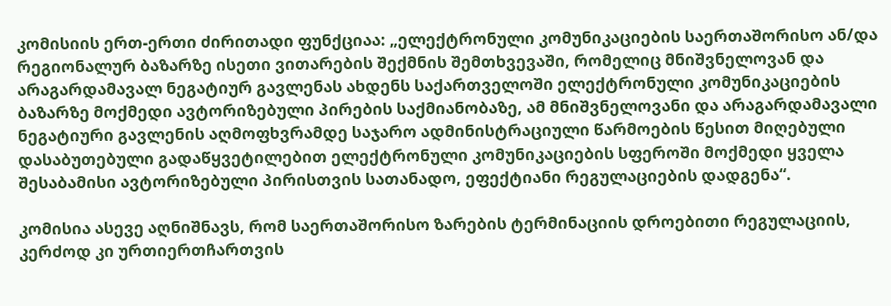კომისიის ერთ-ერთი ძირითადი ფუნქციაა: „ელექტრონული კომუნიკაციების საერთაშორისო ან/და რეგიონალურ ბაზარზე ისეთი ვითარების შექმნის შემთხვევაში, რომელიც მნიშვნელოვან და არაგარდამავალ ნეგატიურ გავლენას ახდენს საქართველოში ელექტრონული კომუნიკაციების ბაზარზე მოქმედი ავტორიზებული პირების საქმიანობაზე, ამ მნიშვნელოვანი და არაგარდამავალი ნეგატიური გავლენის აღმოფხვრამდე საჯარო ადმინისტრაციული წარმოების წესით მიღებული დასაბუთებული გადაწყვეტილებით ელექტრონული კომუნიკაციების სფეროში მოქმედი ყველა შესაბამისი ავტორიზებული პირისთვის სათანადო, ეფექტიანი რეგულაციების დადგენა“.

კომისია ასევე აღნიშნავს, რომ საერთაშორისო ზარების ტერმინაციის დროებითი რეგულაციის, კერძოდ კი ურთიერთჩართვის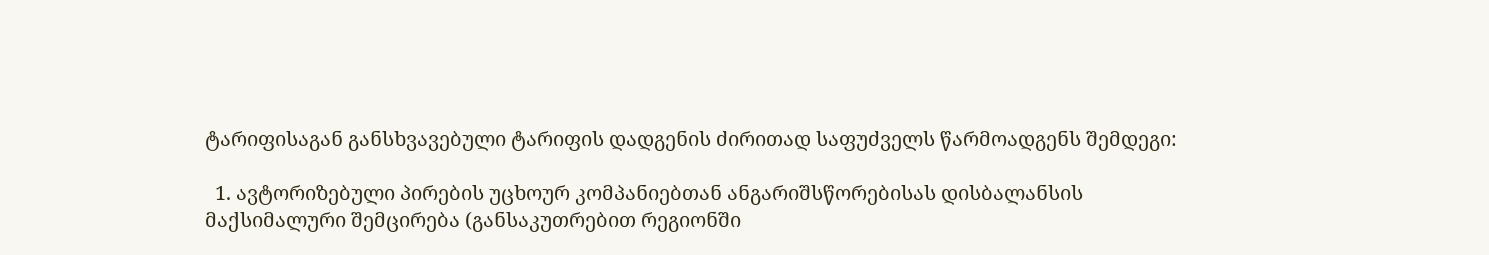ტარიფისაგან განსხვავებული ტარიფის დადგენის ძირითად საფუძველს წარმოადგენს შემდეგი:

  1. ავტორიზებული პირების უცხოურ კომპანიებთან ანგარიშსწორებისას დისბალანსის მაქსიმალური შემცირება (განსაკუთრებით რეგიონში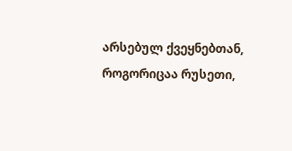არსებულ ქვეყნებთან, როგორიცაა რუსეთი,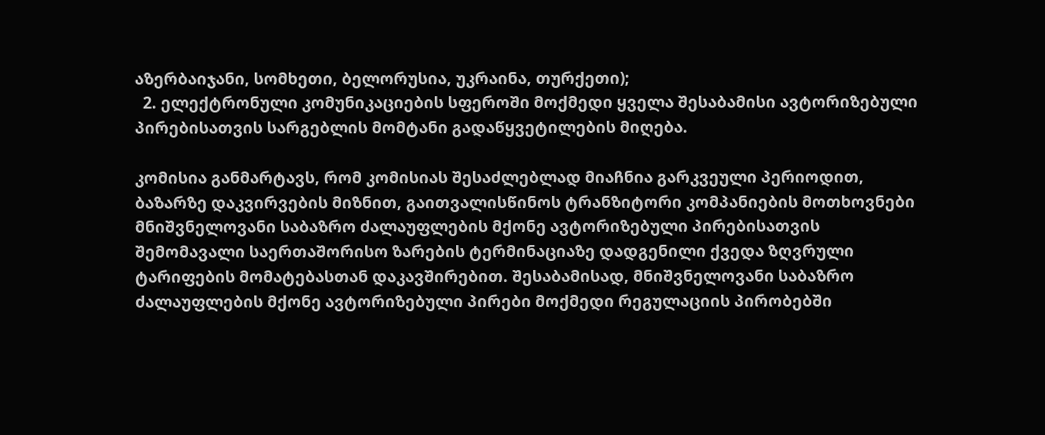აზერბაიჯანი, სომხეთი, ბელორუსია, უკრაინა, თურქეთი);
  2. ელექტრონული კომუნიკაციების სფეროში მოქმედი ყველა შესაბამისი ავტორიზებული პირებისათვის სარგებლის მომტანი გადაწყვეტილების მიღება.

კომისია განმარტავს, რომ კომისიას შესაძლებლად მიაჩნია გარკვეული პერიოდით, ბაზარზე დაკვირვების მიზნით, გაითვალისწინოს ტრანზიტორი კომპანიების მოთხოვნები მნიშვნელოვანი საბაზრო ძალაუფლების მქონე ავტორიზებული პირებისათვის შემომავალი საერთაშორისო ზარების ტერმინაციაზე დადგენილი ქვედა ზღვრული ტარიფების მომატებასთან დაკავშირებით. შესაბამისად, მნიშვნელოვანი საბაზრო ძალაუფლების მქონე ავტორიზებული პირები მოქმედი რეგულაციის პირობებში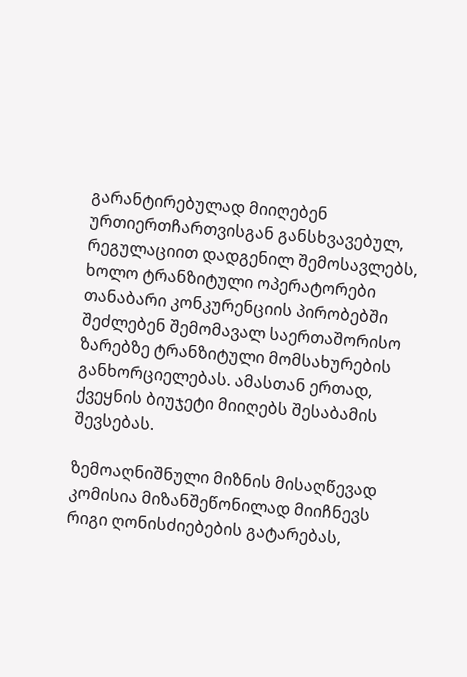გარანტირებულად მიიღებენ ურთიერთჩართვისგან განსხვავებულ, რეგულაციით დადგენილ შემოსავლებს, ხოლო ტრანზიტული ოპერატორები თანაბარი კონკურენციის პირობებში შეძლებენ შემომავალ საერთაშორისო ზარებზე ტრანზიტული მომსახურების განხორციელებას. ამასთან ერთად, ქვეყნის ბიუჯეტი მიიღებს შესაბამის შევსებას.

ზემოაღნიშნული მიზნის მისაღწევად კომისია მიზანშეწონილად მიიჩნევს რიგი ღონისძიებების გატარებას,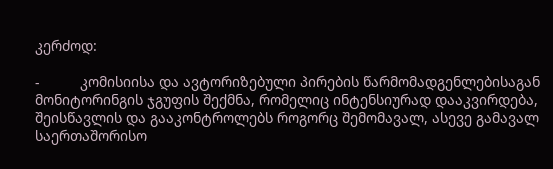კერძოდ:

-          კომისიისა და ავტორიზებული პირების წარმომადგენლებისაგან მონიტორინგის ჯგუფის შექმნა, რომელიც ინტენსიურად დააკვირდება, შეისწავლის და გააკონტროლებს როგორც შემომავალ, ასევე გამავალ საერთაშორისო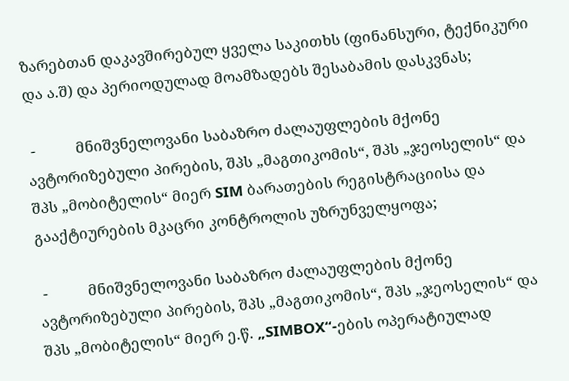ზარებთან დაკავშირებულ ყველა საკითხს (ფინანსური, ტექნიკური და ა.შ) და პერიოდულად მოამზადებს შესაბამის დასკვნას;

 -          მნიშვნელოვანი საბაზრო ძალაუფლების მქონე ავტორიზებული პირების, შპს „მაგთიკომის“, შპს „ჯეოსელის“ და შპს „მობიტელის“ მიერ SIM ბარათების რეგისტრაციისა და გააქტიურების მკაცრი კონტროლის უზრუნველყოფა;

 -          მნიშვნელოვანი საბაზრო ძალაუფლების მქონე ავტორიზებული პირების, შპს „მაგთიკომის“, შპს „ჯეოსელის“ და შპს „მობიტელის“ მიერ ე.წ. „SIMBOX“-ების ოპერატიულად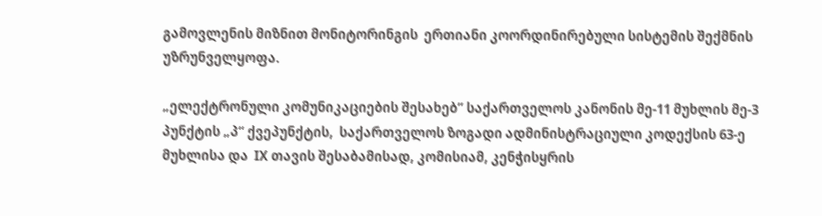გამოვლენის მიზნით მონიტორინგის  ერთიანი კოორდინირებული სისტემის შექმნის უზრუნველყოფა.

„ელექტრონული კომუნიკაციების შესახებ” საქართველოს კანონის მე-11 მუხლის მე-3 პუნქტის „პ“ ქვეპუნქტის,  საქართველოს ზოგადი ადმინისტრაციული კოდექსის 63-ე მუხლისა და  IX თავის შესაბამისად, კომისიამ, კენჭისყრის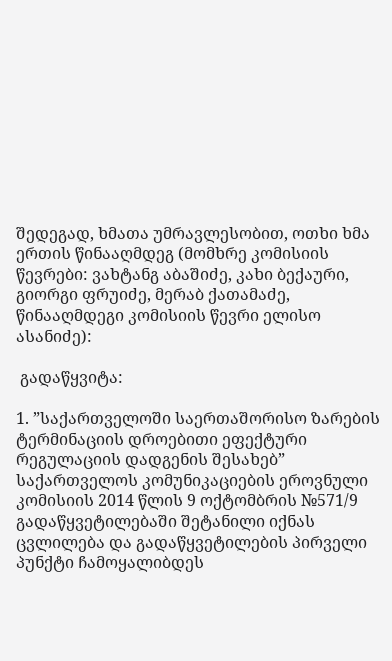შედეგად, ხმათა უმრავლესობით, ოთხი ხმა ერთის წინააღმდეგ (მომხრე კომისიის წევრები: ვახტანგ აბაშიძე, კახი ბექაური, გიორგი ფრუიძე, მერაბ ქათამაძე, წინააღმდეგი კომისიის წევრი ელისო ასანიძე):

 გადაწყვიტა:

1. ”საქართველოში საერთაშორისო ზარების ტერმინაციის დროებითი ეფექტური რეგულაციის დადგენის შესახებ” საქართველოს კომუნიკაციების ეროვნული კომისიის 2014 წლის 9 ოქტომბრის №571/9 გადაწყვეტილებაში შეტანილი იქნას ცვლილება და გადაწყვეტილების პირველი პუნქტი ჩამოყალიბდეს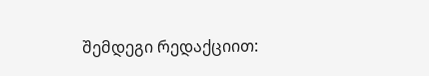შემდეგი რედაქციით: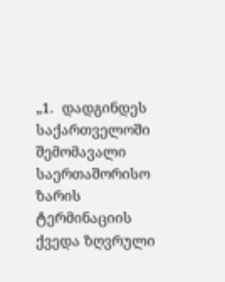„1.  დადგინდეს საქართველოში შემომავალი საერთაშორისო ზარის ტერმინაციის ქვედა ზღვრული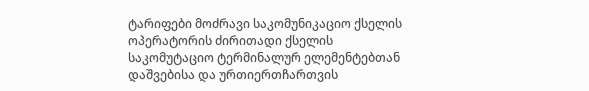ტარიფები მოძრავი საკომუნიკაციო ქსელის ოპერატორის ძირითადი ქსელის საკომუტაციო ტერმინალურ ელემენტებთან დაშვებისა და ურთიერთჩართვის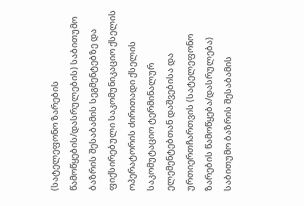(სატელეფონო ზარების წამოწყების/დასრულების) საბითუმო ბაზრის შესაბამის სეგმენტებზე და ფიქსირებული საკომუნიკაციო ქსელის ოპერატორის ძირითადი ქსელის საკომუტაციო ტერმინალურ ელემენტებთან დაშვებისა და ურთიერთჩართვის (სატელეფონო ზარების წამოწყება/დასრულება) საბითუმო ბაზრის შესაბამის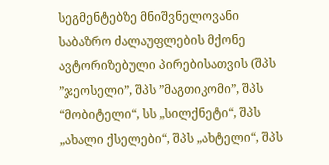სეგმენტებზე მნიშვნელოვანი საბაზრო ძალაუფლების მქონე ავტორიზებული პირებისათვის (შპს ”ჯეოსელი”, შპს ”მაგთიკომი”, შპს “მობიტელი“, სს „სილქნეტი“, შპს „ახალი ქსელები“, შპს „ახტელი“, შპს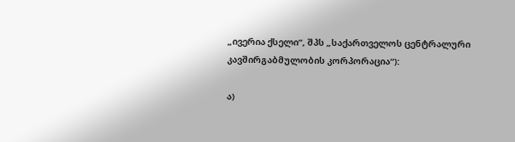„ივერია ქსელი“, შპს „საქართველოს ცენტრალური კავშირგაბმულობის კორპორაცია“):

ა)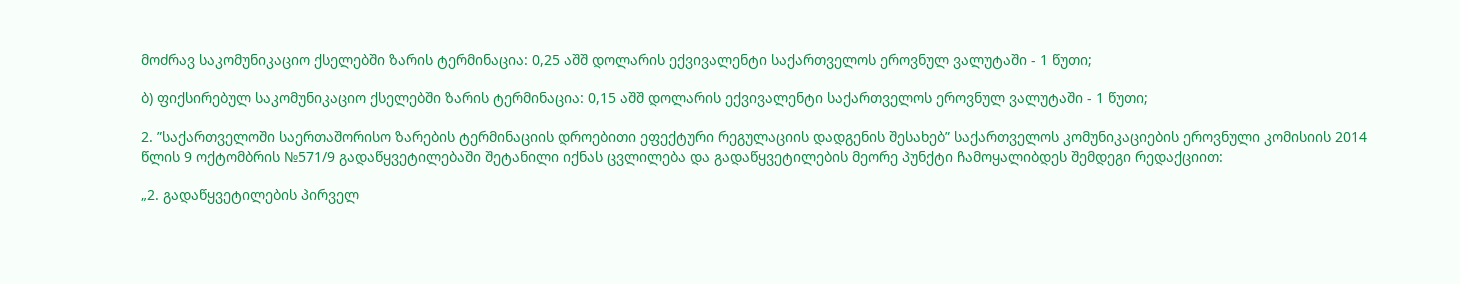მოძრავ საკომუნიკაციო ქსელებში ზარის ტერმინაცია: 0,25 აშშ დოლარის ექვივალენტი საქართველოს ეროვნულ ვალუტაში - 1 წუთი;

ბ) ფიქსირებულ საკომუნიკაციო ქსელებში ზარის ტერმინაცია: 0,15 აშშ დოლარის ექვივალენტი საქართველოს ეროვნულ ვალუტაში - 1 წუთი;

2. ”საქართველოში საერთაშორისო ზარების ტერმინაციის დროებითი ეფექტური რეგულაციის დადგენის შესახებ” საქართველოს კომუნიკაციების ეროვნული კომისიის 2014 წლის 9 ოქტომბრის №571/9 გადაწყვეტილებაში შეტანილი იქნას ცვლილება და გადაწყვეტილების მეორე პუნქტი ჩამოყალიბდეს შემდეგი რედაქციით:

„2. გადაწყვეტილების პირველ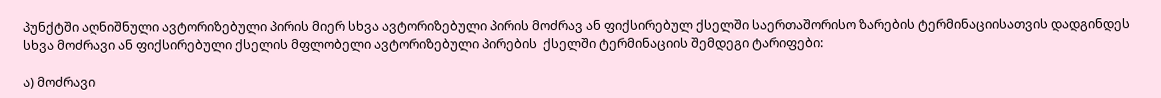პუნქტში აღნიშნული ავტორიზებული პირის მიერ სხვა ავტორიზებული პირის მოძრავ ან ფიქსირებულ ქსელში საერთაშორისო ზარების ტერმინაციისათვის დადგინდეს სხვა მოძრავი ან ფიქსირებული ქსელის მფლობელი ავტორიზებული პირების  ქსელში ტერმინაციის შემდეგი ტარიფები:

ა) მოძრავი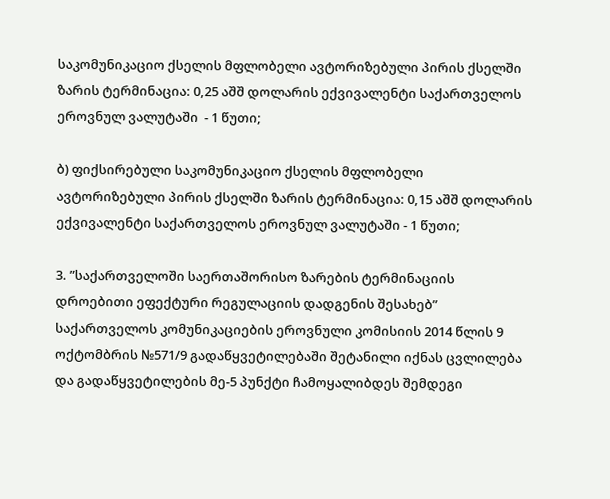საკომუნიკაციო ქსელის მფლობელი ავტორიზებული პირის ქსელში ზარის ტერმინაცია: 0,25 აშშ დოლარის ექვივალენტი საქართველოს ეროვნულ ვალუტაში  - 1 წუთი;

ბ) ფიქსირებული საკომუნიკაციო ქსელის მფლობელი ავტორიზებული პირის ქსელში ზარის ტერმინაცია: 0,15 აშშ დოლარის ექვივალენტი საქართველოს ეროვნულ ვალუტაში - 1 წუთი;

3. ”საქართველოში საერთაშორისო ზარების ტერმინაციის დროებითი ეფექტური რეგულაციის დადგენის შესახებ” საქართველოს კომუნიკაციების ეროვნული კომისიის 2014 წლის 9 ოქტომბრის №571/9 გადაწყვეტილებაში შეტანილი იქნას ცვლილება და გადაწყვეტილების მე-5 პუნქტი ჩამოყალიბდეს შემდეგი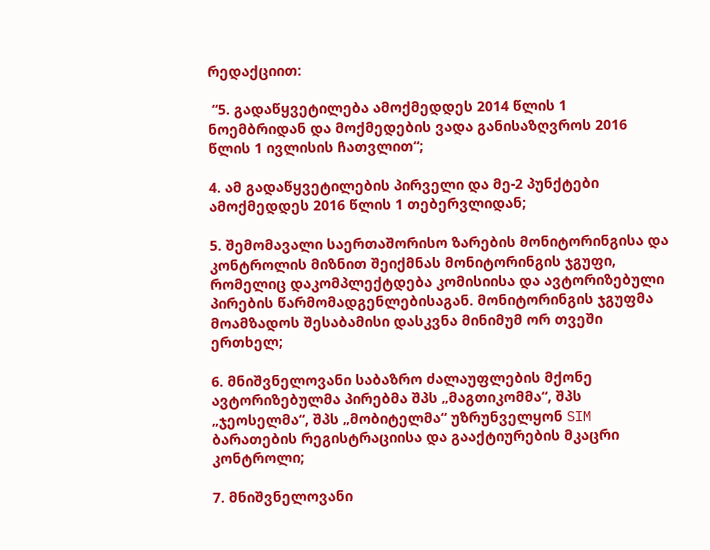რედაქციით:

 “5. გადაწყვეტილება ამოქმედდეს 2014 წლის 1 ნოემბრიდან და მოქმედების ვადა განისაზღვროს 2016 წლის 1 ივლისის ჩათვლით“;

4. ამ გადაწყვეტილების პირველი და მე-2 პუნქტები ამოქმედდეს 2016 წლის 1 თებერვლიდან;

5. შემომავალი საერთაშორისო ზარების მონიტორინგისა და კონტროლის მიზნით შეიქმნას მონიტორინგის ჯგუფი, რომელიც დაკომპლექტდება კომისიისა და ავტორიზებული პირების წარმომადგენლებისაგან. მონიტორინგის ჯგუფმა მოამზადოს შესაბამისი დასკვნა მინიმუმ ორ თვეში ერთხელ;

6. მნიშვნელოვანი საბაზრო ძალაუფლების მქონე ავტორიზებულმა პირებმა შპს „მაგთიკომმა“, შპს „ჯეოსელმა“, შპს „მობიტელმა“ უზრუნველყონ SIM ბარათების რეგისტრაციისა და გააქტიურების მკაცრი კონტროლი;

7. მნიშვნელოვანი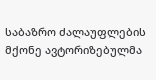საბაზრო ძალაუფლების მქონე ავტორიზებულმა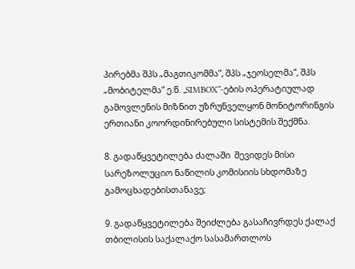პირებმა შპს „მაგთიკომმა“, შპს „ჯეოსელმა“, შპს „მობიტელმა“ ე.წ. „SIMBOX“-ების ოპერატიულად გამოვლენის მიზნით უზრუნველყონ მონიტორინგის  ერთიანი კოორდინირებული სისტემის შექმნა.

8. გადაწყვეტილება ძალაში  შევიდეს მისი სარეზოლუციო ნაწილის კომისიის სხდომაზე გამოცხადებისთანავე;

9. გადაწყვეტილება შეიძლება გასაჩივრდეს ქალაქ თბილისის საქალაქო სასამართლოს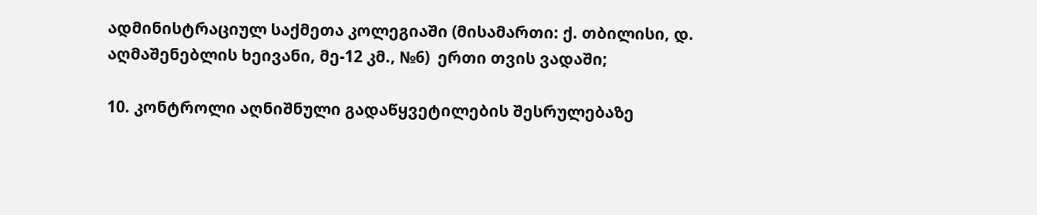ადმინისტრაციულ საქმეთა კოლეგიაში (მისამართი: ქ. თბილისი, დ. აღმაშენებლის ხეივანი, მე-12 კმ., №6)  ერთი თვის ვადაში;

10. კონტროლი აღნიშნული გადაწყვეტილების შესრულებაზე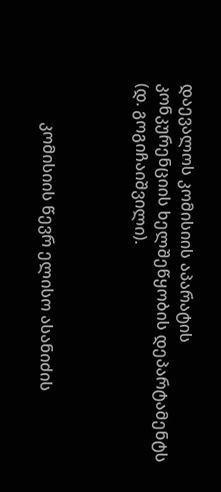დაევალოს კომისიის აპარატის კონკურენციის ხელშეწყობის დეპარტამენტს (დ. გოგიჩაიშვილი).



          კომისიის წევრ ელისო ასანიძის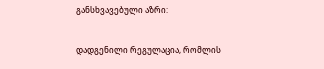განსხვავებული აზრი:

დადგენილი რეგულაცია, რომლის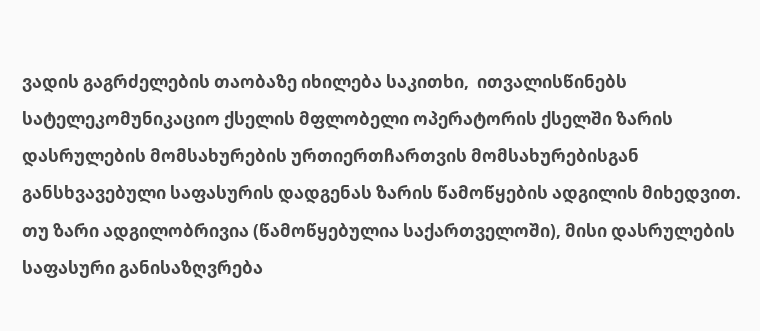ვადის გაგრძელების თაობაზე იხილება საკითხი,  ითვალისწინებს სატელეკომუნიკაციო ქსელის მფლობელი ოპერატორის ქსელში ზარის დასრულების მომსახურების ურთიერთჩართვის მომსახურებისგან განსხვავებული საფასურის დადგენას ზარის წამოწყების ადგილის მიხედვით. თუ ზარი ადგილობრივია (წამოწყებულია საქართველოში), მისი დასრულების საფასური განისაზღვრება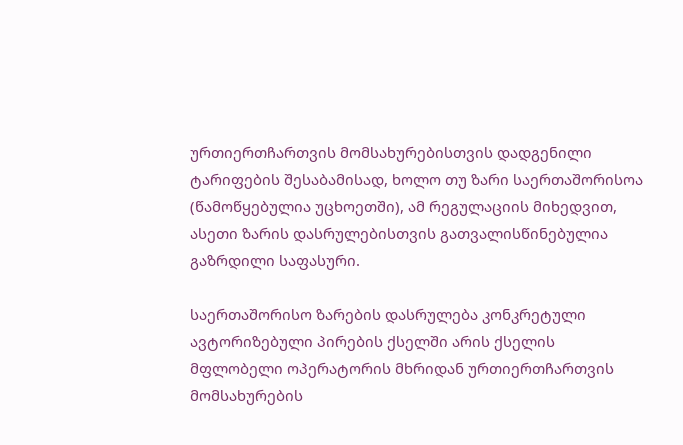ურთიერთჩართვის მომსახურებისთვის დადგენილი ტარიფების შესაბამისად, ხოლო თუ ზარი საერთაშორისოა (წამოწყებულია უცხოეთში), ამ რეგულაციის მიხედვით,  ასეთი ზარის დასრულებისთვის გათვალისწინებულია გაზრდილი საფასური.

საერთაშორისო ზარების დასრულება კონკრეტული ავტორიზებული პირების ქსელში არის ქსელის მფლობელი ოპერატორის მხრიდან ურთიერთჩართვის მომსახურების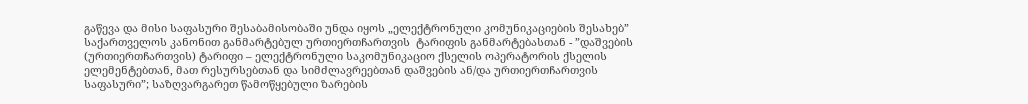გაწევა და მისი საფასური შესაბამისობაში უნდა იყოს „ელექტრონული კომუნიკაციების შესახებ” საქართველოს კანონით განმარტებულ ურთიერთჩართვის  ტარიფის განმარტებასთან - ”დაშვების (ურთიერთჩართვის) ტარიფი – ელექტრონული საკომუნიკაციო ქსელის ოპერატორის ქსელის ელემენტებთან, მათ რესურსებთან და სიმძლავრეებთან დაშვების ან/და ურთიერთჩართვის საფასური”; საზღვარგარეთ წამოწყებული ზარების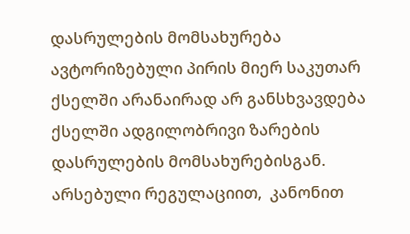დასრულების მომსახურება ავტორიზებული პირის მიერ საკუთარ ქსელში არანაირად არ განსხვავდება ქსელში ადგილობრივი ზარების დასრულების მომსახურებისგან. არსებული რეგულაციით,  კანონით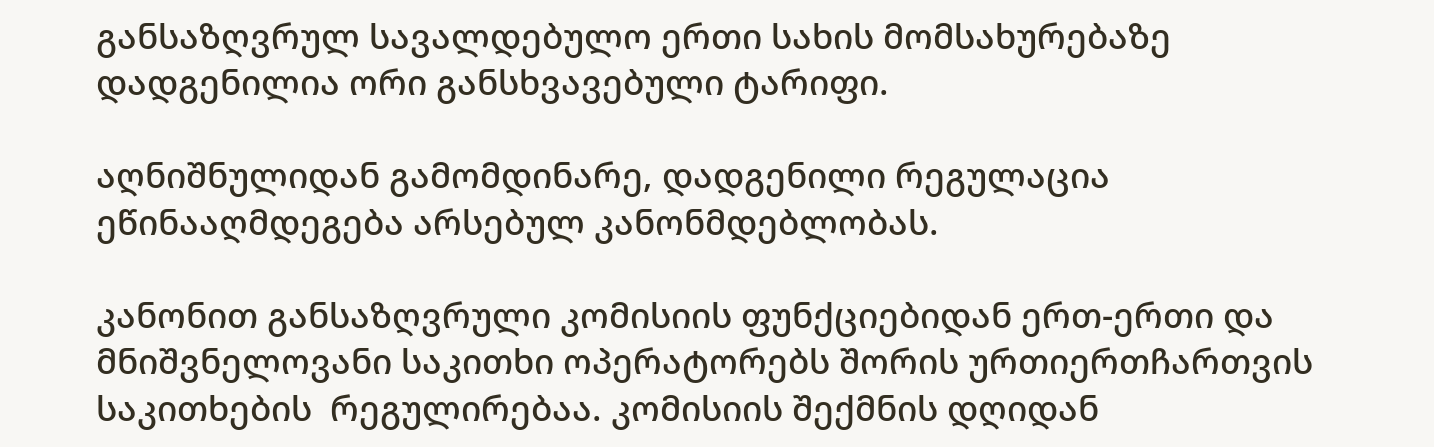განსაზღვრულ სავალდებულო ერთი სახის მომსახურებაზე დადგენილია ორი განსხვავებული ტარიფი.

აღნიშნულიდან გამომდინარე, დადგენილი რეგულაცია ეწინააღმდეგება არსებულ კანონმდებლობას.

კანონით განსაზღვრული კომისიის ფუნქციებიდან ერთ-ერთი და მნიშვნელოვანი საკითხი ოპერატორებს შორის ურთიერთჩართვის საკითხების  რეგულირებაა. კომისიის შექმნის დღიდან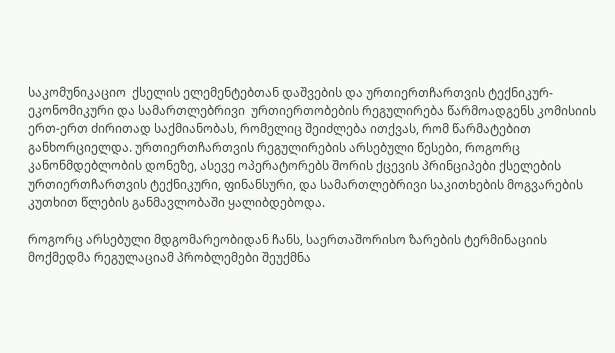საკომუნიკაციო  ქსელის ელემენტებთან დაშვების და ურთიერთჩართვის ტექნიკურ-ეკონომიკური და სამართლებრივი  ურთიერთობების რეგულირება წარმოადგენს კომისიის ერთ-ერთ ძირითად საქმიანობას, რომელიც შეიძლება ითქვას, რომ წარმატებით განხორციელდა. ურთიერთჩართვის რეგულირების არსებული წესები, როგორც კანონმდებლობის დონეზე, ასევე ოპერატორებს შორის ქცევის პრინციპები ქსელების ურთიერთჩართვის ტექნიკური, ფინანსური, და სამართლებრივი საკითხების მოგვარების კუთხით წლების განმავლობაში ყალიბდებოდა.

როგორც არსებული მდგომარეობიდან ჩანს, საერთაშორისო ზარების ტერმინაციის მოქმედმა რეგულაციამ პრობლემები შეუქმნა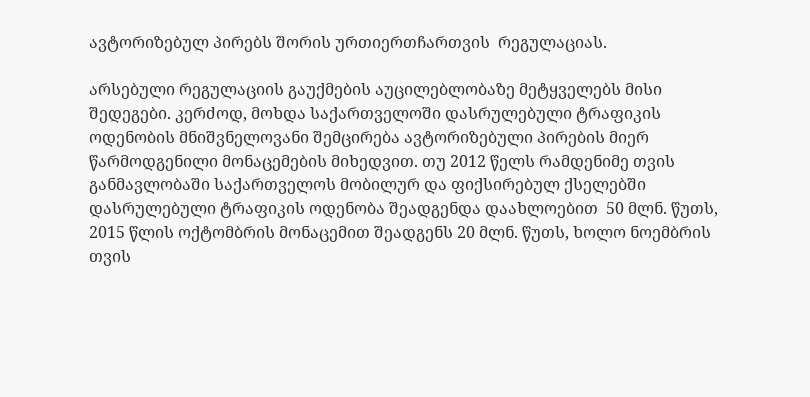ავტორიზებულ პირებს შორის ურთიერთჩართვის  რეგულაციას.

არსებული რეგულაციის გაუქმების აუცილებლობაზე მეტყველებს მისი შედეგები. კერძოდ, მოხდა საქართველოში დასრულებული ტრაფიკის ოდენობის მნიშვნელოვანი შემცირება ავტორიზებული პირების მიერ წარმოდგენილი მონაცემების მიხედვით. თუ 2012 წელს რამდენიმე თვის განმავლობაში საქართველოს მობილურ და ფიქსირებულ ქსელებში დასრულებული ტრაფიკის ოდენობა შეადგენდა დაახლოებით  50 მლნ. წუთს, 2015 წლის ოქტომბრის მონაცემით შეადგენს 20 მლნ. წუთს, ხოლო ნოემბრის თვის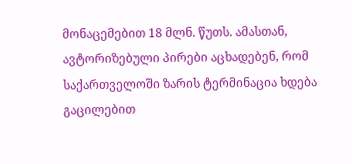მონაცემებით 18 მლნ. წუთს. ამასთან, ავტორიზებული პირები აცხადებენ, რომ საქართველოში ზარის ტერმინაცია ხდება გაცილებით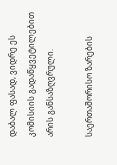დაბალ ფასად, ვიდრე ეს კომისიის გადაწყვეტილებით არის განსაზღვრული.

საერთაშორისო ზარების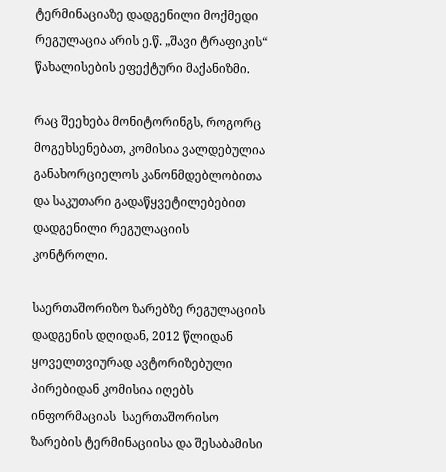ტერმინაციაზე დადგენილი მოქმედი რეგულაცია არის ე.წ. „შავი ტრაფიკის“ წახალისების ეფექტური მაქანიზმი.

რაც შეეხება მონიტორინგს, როგორც მოგეხსენებათ, კომისია ვალდებულია განახორციელოს კანონმდებლობითა და საკუთარი გადაწყვეტილებებით დადგენილი რეგულაციის კონტროლი.

საერთაშორიზო ზარებზე რეგულაციის დადგენის დღიდან, 2012 წლიდან ყოველთვიურად ავტორიზებული პირებიდან კომისია იღებს ინფორმაციას  საერთაშორისო ზარების ტერმინაციისა და შესაბამისი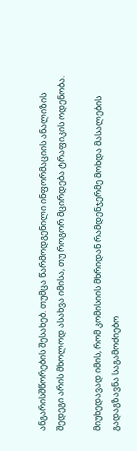ანგარისშწორების შესახებ. თუმცა წარმოდგენილი ინფორმაციის ანალიზის შედეგი არის მხოლოდ ასახვა იმისა, თუ როგორ მცირდება ტრაფიკის ოდენობა.

მიუხედავად იმის, რომ კომისიის მხრიდან რამდენჯერმე მოხდა მასალების გადაგზავნა საგამოძიებო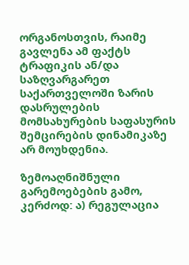ორგანოსთვის, რაიმე გავლენა ამ ფაქტს ტრაფიკის ან/და საზღვარგარეთ საქართველოში ზარის დასრულების მომსახურების საფასურის შემცირების დინამიკაზე არ მოუხდენია.

ზემოაღნიშნული გარემოებების გამო, კერძოდ: ა) რეგულაცია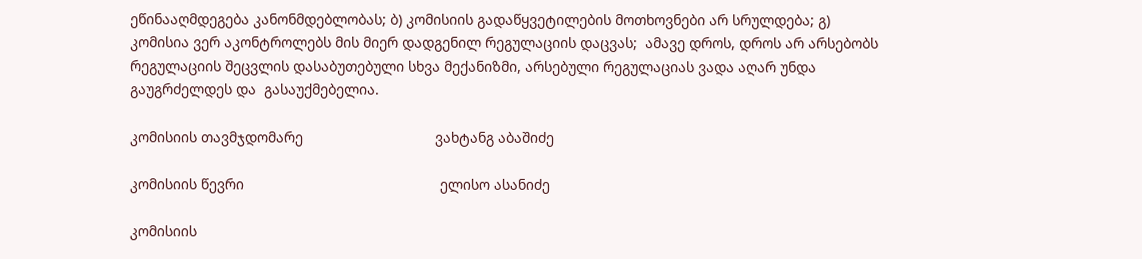ეწინააღმდეგება კანონმდებლობას; ბ) კომისიის გადაწყვეტილების მოთხოვნები არ სრულდება; გ) კომისია ვერ აკონტროლებს მის მიერ დადგენილ რეგულაციის დაცვას;  ამავე დროს, დროს არ არსებობს რეგულაციის შეცვლის დასაბუთებული სხვა მექანიზმი, არსებული რეგულაციას ვადა აღარ უნდა გაუგრძელდეს და  გასაუქმებელია.

კომისიის თავმჯდომარე                                 ვახტანგ აბაშიძე

კომისიის წევრი                                                 ელისო ასანიძე

კომისიის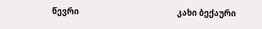წევრი                                                 კახი ბექაური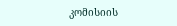კომისიის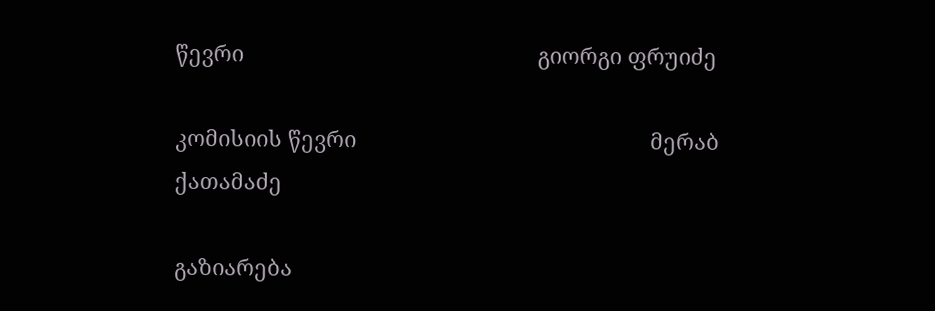წევრი                                                 გიორგი ფრუიძე

კომისიის წევრი                                                 მერაბ ქათამაძე

გაზიარება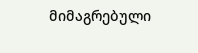მიმაგრებული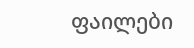ფაილები